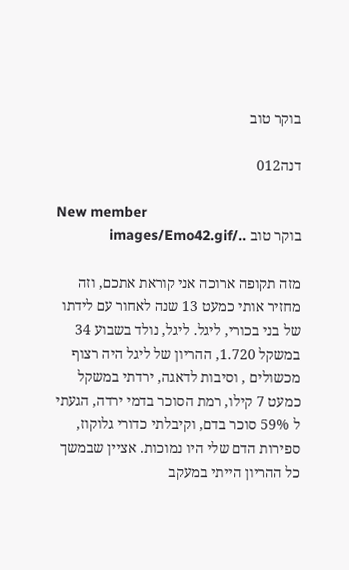בוקר טוב

דנה012

New member
בוקר טוב ../images/Emo42.gif

מזה תקופה ארוכה אני קוראת אתכם, וזה מחזיר אותי כמעט 13 שנה לאחור עם לידתו של בני בכורי, ליגל. ליגל, נולד בשבוע 34 במשקל 1.720, ההריון של ליגל היה רצוף מכשולים , וסיבות לדאגה, ירדתי במשקל כמעט 7 קילו, רמת הסוכר בדמי ירדה, הגעתי ל 59% סוכר בדם, וקיבלתי כדורי גלוקוז, ספירות הדם שלי היו נמוכות. אציין שבמשך כל ההריון הייתי במעקב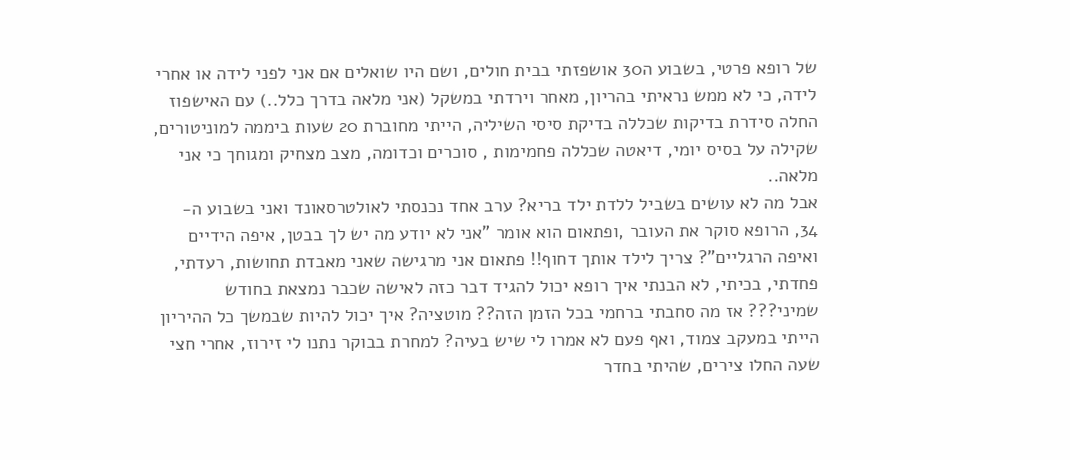של רופא פרטי, בשבוע ה30 אושפזתי בבית חולים, ושם היו שואלים אם אני לפני לידה או אחרי לידה, כי לא ממש נראיתי בהריון, מאחר וירדתי במשקל (אני מלאה בדרך כלל..) עם האישפוז החלה סידרת בדיקות שכללה בדיקת סיסי השיליה, הייתי מחוברת 20 שעות ביממה למוניטורים, שקילה על בסיס יומי, דיאטה שכללה פחמימות , סוכרים וכדומה, מצב מצחיק ומגוחך כי אני מלאה..
אבל מה לא עושים בשביל ללדת ילד בריא? ערב אחד נכנסתי לאולטרסאונד ואני בשבוע ה- 34, הרופא סוקר את העובר ,ופתאום הוא אומר "אני לא יודע מה יש לך בבטן, איפה הידיים ואיפה הרגליים"? צריך לילד אותך דחוף!! פתאום אני מרגישה שאני מאבדת תחושות, רעדתי, פחדתי, בכיתי, לא הבנתי איך רופא יכול להגיד דבר כזה לאישה שכבר נמצאת בחודש שמיני??? אז מה סחבתי ברחמי בכל הזמן הזה?? מוטציה? איך יכול להיות שבמשך כל ההיריון הייתי במעקב צמוד, ואף פעם לא אמרו לי שיש בעיה? למחרת בבוקר נתנו לי זירוז, אחרי חצי שעה החלו צירים, שהיתי בחדר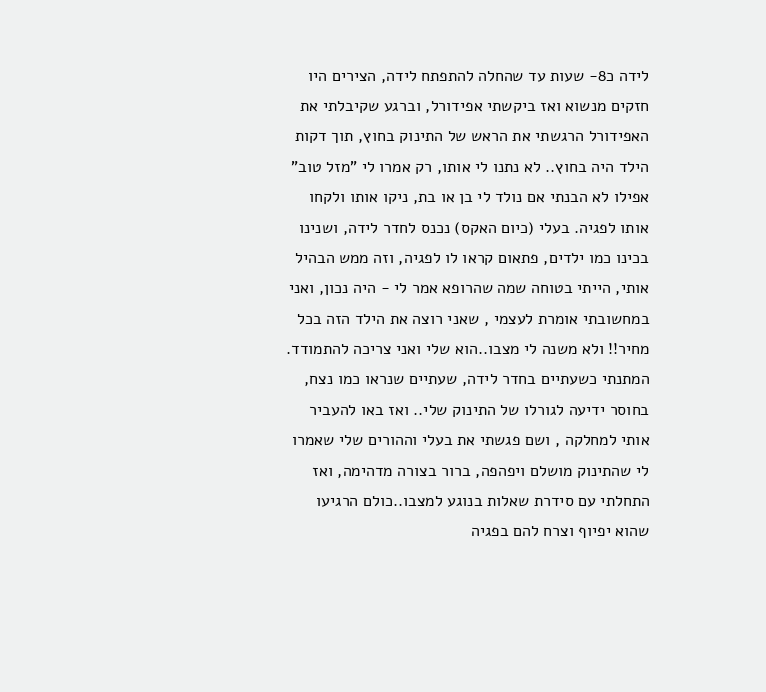לידה כ8- שעות עד שהחלה להתפתח לידה, הצירים היו חזקים מנשוא ואז ביקשתי אפידורל, וברגע שקיבלתי את האפידורל הרגשתי את הראש של התינוק בחוץ, תוך דקות הילד היה בחוץ.. לא נתנו לי אותו, רק אמרו לי "מזל טוב" אפילו לא הבנתי אם נולד לי בן או בת, ניקו אותו ולקחו אותו לפגיה. בעלי (כיום האקס) נכנס לחדר לידה, ושנינו בכינו כמו ילדים, פתאום קראו לו לפגיה, וזה ממש הבהיל אותי, הייתי בטוחה שמה שהרופא אמר לי - היה נכון, ואני במחשובתי אומרת לעצמי , שאני רוצה את הילד הזה בכל מחיר!! ולא משנה לי מצבו..הוא שלי ואני צריכה להתמודד. המתנתי כשעתיים בחדר לידה, שעתיים שנראו כמו נצח, בחוסר ידיעה לגורלו של התינוק שלי.. ואז באו להעביר אותי למחלקה , ושם פגשתי את בעלי וההורים שלי שאמרו לי שהתינוק מושלם ויפהפה, ברור בצורה מדהימה, ואז התחלתי עם סידרת שאלות בנוגע למצבו..כולם הרגיעו שהוא יפיוף וצרח להם בפגיה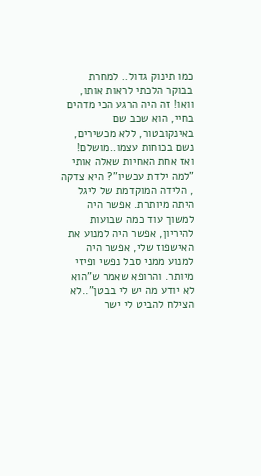כמו תינוק גדול.. למחרת בבוקר הלכתי לראות אותו, וואו! זה היה הרגע הכי מדהים בחיי, הוא שכב שם באינקובטור, ללא מכשירים, נשם בכוחות עצמו..מושלם! ואז אחת האחיות שאלה אותי "למה ילדת עכשיו"? היא צדקה , הלידה המוקדמת של ליגל היתה מיותרת. אפשר היה למשוך עוד כמה שבועות להיריון, אפשר היה למנוע את האישפוז שלי, אפשר היה למנוע ממני סבל נפשי ופיזי מיותר. והרופא שאמר ש"הוא לא יודע מה יש לי בבטן"..לא הצילח להביט לי ישר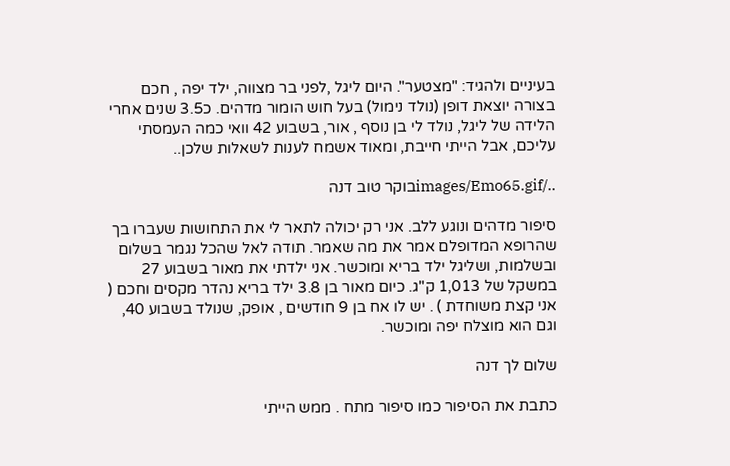בעיניים ולהגיד: "מצטער". היום ליגל ,לפני בר מצווה, ילד יפה , חכם בצורה יוצאת דופן (נולד נימול) בעל חוש הומור מדהים. כ3.5 שנים אחרי הלידה של ליגל, נולד לי בן נוסף , אור, בשבוע 42 וואי כמה העמסתי עליכם, אבל הייתי חייבת, ומאוד אשמח לענות לשאלות שלכן..

../images/Emo65.gifבוקר טוב דנה

סיפור מדהים ונוגע ללב. אני רק יכולה לתאר לי את התחושות שעברו בך שהרופא המדופלם אמר את מה שאמר. תודה לאל שהכל נגמר בשלום ובשלמות, ושליגל ילד בריא ומוכשר. אני ילדתי את מאור בשבוע 27 במשקל של 1,013 ק"ג. כיום מאור בן 3.8 ילד בריא נהדר מקסים וחכם ( אני קצת משוחדת ) . יש לו אח בן 9 חודשים , אופק, שנולד בשבוע 40, וגם הוא מוצלח יפה ומוכשר.

שלום לך דנה

כתבת את הסיפור כמו סיפור מתח . ממש הייתי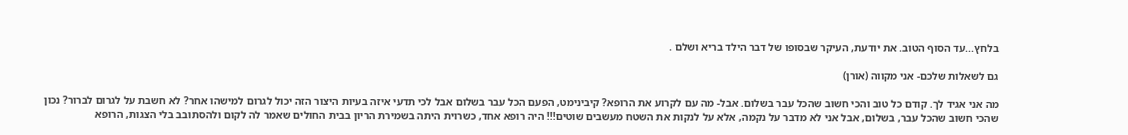בלחץ...עד הסוף הטוב. את יודעת, העיקר שבסופו של דבר הילד בריא ושלם .

גם לשאלות שלכם- אני מקווה (אורן)

מה אני אגיד לך. קודם כל טוב והכי חשוב שהכל עבר בשלום. אבל- מה עם לקרוע את הרופא? קיבינימט, הפעם הכל עבר בשלום אבל לכי תדעי איזה בעיות היצור הזה יכול לגרום למישהו אחר? לא חשבת על לגרום לברור? נכון שהכי חשוב שהכל עבר, בשלום, אבל אני לא מדבר על נקמה, אלא על לנקות את השטח מעשבים שוטים!!! היה רופא אחד, כשרוית היתה בשמירת הריון בבית החולים שאמר לה לקום ולהסתובב בלי הצגות, הרופא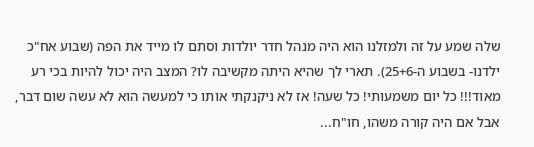שלה שמע על זה ולמזלנו הוא היה מנהל חדר יולדות וסתם לו מייד את הפה (שבוע אח"כ ילדנו- בשבוע ה-25+6). תארי לך שהיא היתה מקשיבה לו? המצב היה יכול להיות בכי רע מאוד!!! כל יום משמעותי! כל שעה! אז לא ניקנקתי אותו כי למעשה הוא לא עשה שום דבר, אבל אם היה קורה משהו, חו"ח...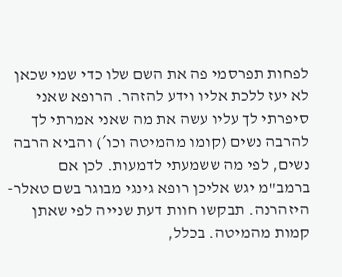לפחות תפרסמי פה את השם שלו כדי שמי שכאן לא יעז ללכת אליו וידע להזהר. הרופא שאני סיפרתי לך עליו עשה את מה שאני אמרתי לך להרבה נשים (קומו מהמיטה וכו´) והביא הרבה נשים, לפי מה ששמעתי לדמעות. לכן אם ברמב"מ יגש אליכן רופא גינגי מבוגר בשם טאלר- היזהרנה. תבקשו חוות דעת שנייה לפי שאתן קמות מהמיטה. בכלל,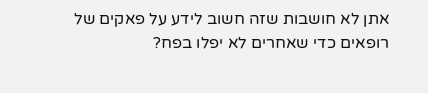אתן לא חושבות שזה חשוב לידע על פאקים של רופאים כדי שאחרים לא יפלו בפח?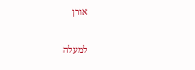אורן

למעלה